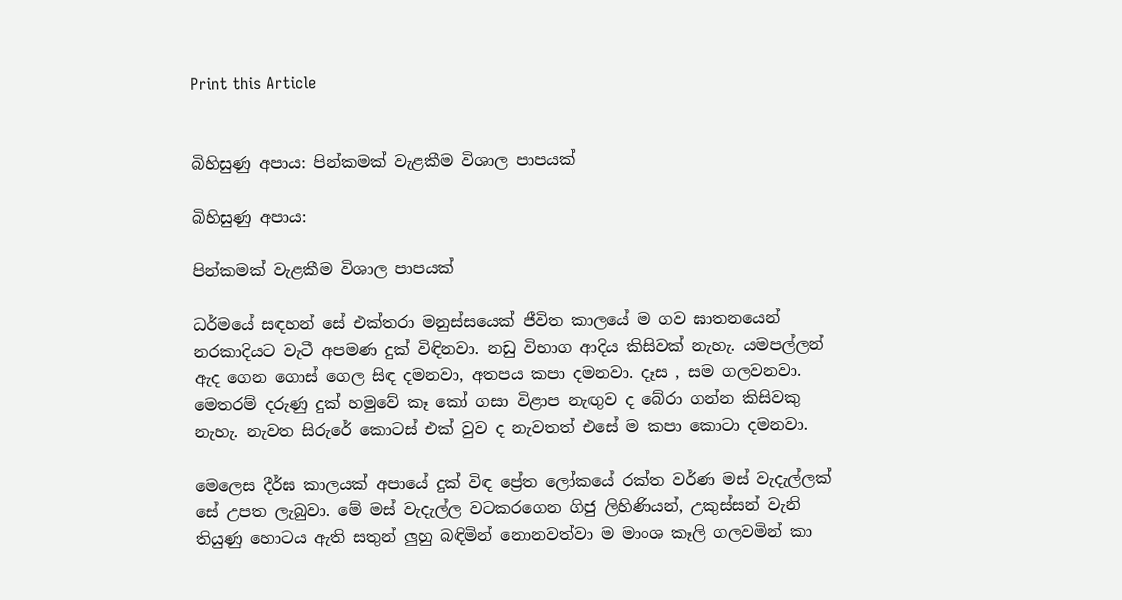Print this Article


බිහිසුණු අපාය: පින්කමක් වැළකීම විශාල පාපයක්

බිහිසුණු අපාය:

පින්කමක් වැළකීම විශාල පාපයක්

ධර්මයේ සඳහන් සේ එක්තරා මනුස්සයෙක් ජීවිත කාලයේ ම ගව ඝාතනයෙන් නරකාදියට වැටී අපමණ දුක් විඳිනවා. නඩු විභාග ආදිය කිසිවක් නැහැ. යමපල්ලන් ඇද ගෙන ගොස් ගෙල සිඳ දමනවා, අතපය කපා දමනවා. දෑස , සම ගලවනවා. මෙතරම් දරුණු දුක් හමුවේ කෑ කෝ ගසා විළාප නැඟුව ද බේරා ගන්න කිසිවකු නැහැ. නැවත සිරුරේ කොටස් එක් වුව ද නැවතත් එසේ ම කපා කොටා දමනවා.

මෙලෙස දීර්ඝ කාලයක් අපායේ දුක් විඳ ප්‍රේත ලෝකයේ රක්ත වර්ණ මස් වැදැල්ලක් සේ උපත ලැබුවා. මේ මස් වැදැල්ල වටකරගෙන ගිජු ලිහිණියන්, උකුස්සන් වැනි තියුණු හොටය ඇති සතුන් ලුහු බඳිමින් නොනවත්වා ම මාංශ කෑලි ගලවමින් කා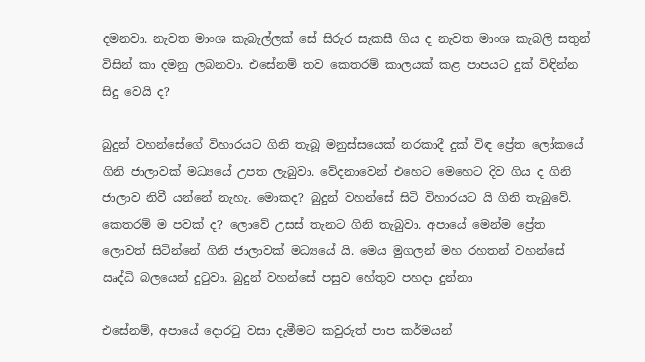දමනවා. නැවත මාංශ කැබැල්ලක් සේ සිරුර සැකසී ගිය ද නැවත මාංශ කැබලි සතුන් විසින් කා දමනු ලබනවා. එසේනම් තව කෙතරම් කාලයක් කළ පාපයට දුක් විඳින්න සිදු වෙයි ද?

බුදුන් වහන්සේගේ විහාරයට ගිනි තැබූ මනුස්සයෙක් නරකාදී දුක් විඳ ප්‍රේත ලෝකයේ ගිනි ජාලාවක් මධ්‍යයේ උපත ලැබුවා. වේදනාවෙන් එහෙට මෙහෙට දිව ගිය ද ගිනි ජාලාව නිවී යන්නේ නැහැ. මොකද? බුදුන් වහන්සේ සිටි විහාරයට යි ගිනි තැබුවේ. කෙතරම් ම පවක් ද? ලොවේ උසස් තැනට ගිනි තැබුවා. අපායේ මෙන්ම ප්‍රේත ලොවත් සිටින්නේ ගිනි ජාලාවක් මධ්‍යයේ යි. මෙය මුගලන් මහ රහතන් වහන්සේ ඍද්ධි බලයෙන් දුටුවා. බුදුන් වහන්සේ පසුව හේතුව පහදා දුන්නා

එසේනම්, අපායේ දොරටු වසා දැමීමට කවුරුත් පාප කර්මයන්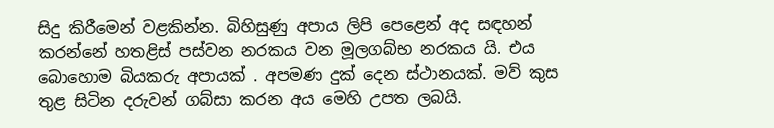සිදු කිරීමෙන් වළකින්න. බිහිසුණු අපාය ලිපි පෙළෙන් අද සඳහන් කරන්නේ හතළිස් පස්වන නරකය වන මූලගබ්භ නරකය යි. එය බොහොම බියකරු අපායක් . අපමණ දුක් දෙන ස්ථානයක්. මව් කුස තුළ සිටින දරුවන් ගබ්සා කරන අය මෙහි උපත ලබයි.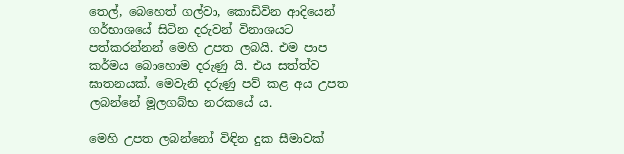තෙල්, බෙහෙත් ගල්වා, කොඩිවින ආදියෙන් ගර්භාශයේ සිටින දරුවන් විනාශයට පත්කරන්නන් මෙහි උපත ලබයි. එම පාප කර්මය බොහොම දරුණු යි. එය සත්ත්ව ඝාතනයක්. මෙවැනි දරුණු පව් කළ අය උපත ලබන්නේ මූලගබ්භ නරකයේ ය.

මෙහි උපත ලබන්නෝ විඳින දුක සීමාවක්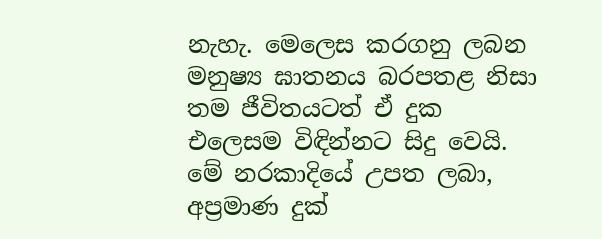නැහැ. මෙලෙස කරගනු ලබන මනුෂ්‍ය ඝාතනය බරපතළ නිසා තම ජීවිතයටත් ඒ දුක එලෙසම විඳින්නට සිදු වෙයි. මේ නරකාදියේ උපත ලබා, අප්‍රමාණ දුක්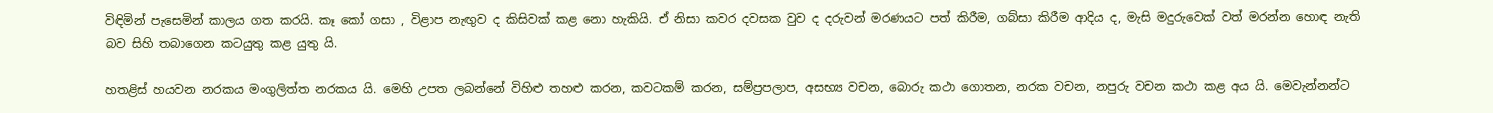විඳිමින් පැසෙමින් කාලය ගත කරයි. කෑ කෝ ගසා , විළාප නැඟුව ද කිසිවක් කළ නො හැකියි. ඒ නිසා කවර දවසක වුව ද දරුවන් මරණයට පත් කිරීම, ගබ්සා කිරීම ආදිය ද, මැසි මදුරුවෙක් වත් මරන්න හොඳ නැති බව සිහි තබාගෙන කටයුතු කළ යුතු යි.

හතළිස් හයවන නරකය මංගුලිත්ත නරකය යි. මෙහි උපත ලබන්නේ විහිළු තහළු කරන, කවටකම් කරන, සම්ප්‍රපලාප, අසභ්‍ය වචන, බොරු කථා ගොතන, නරක වචන, නපුරු වචන කථා කළ අය යි. මෙවැන්නන්ට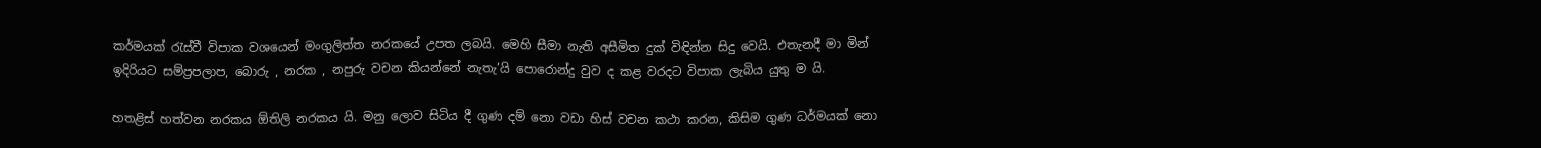කර්මයක් රැස්වී විපාක වශයෙන් මංගුලිත්ත නරකයේ උපත ලබයි. මෙහි සීමා නැති අසීමිත දුක් විඳින්න සිදු වෙයි. එතැනදී මා මින් ඉදිරියට සම්ප්‍රපලාප, බොරු , නරක , නපුරු වචන කියන්නේ නැතැ’යි පොරොන්දු වුව ද කළ වරදට විපාක ලැබිය යුතු ම යි.

හතළිස් හත්වන නරකය ඕතිලි නරකය යි. මනු ලොව සිටිය දී ගුණ දම් නො වඩා හිස් වචන කථා කරන, කිසිම ගුණ ධර්මයක් නො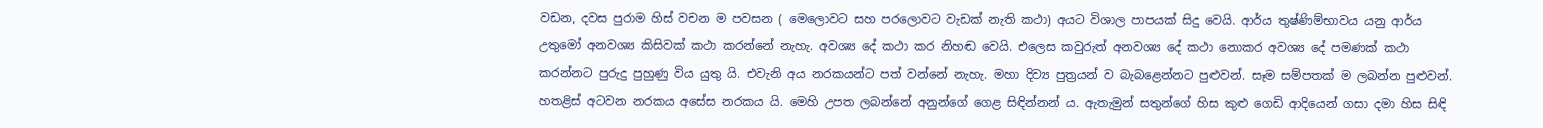වඩන, දවස පුරාම හිස් වචන ම පවසන ( මෙලොවට සහ පරලොවට වැඩක් නැති කථා) අයට විශාල පාපයක් සිදු වෙයි. ආර්ය තුෂ්ණිම්භාවය යනු ආර්ය උතුමෝ අනවශ්‍ය කිසිවක් කථා කරන්නේ නැහැ. අවශ්‍ය දේ කථා කර නිහඬ වෙයි. එලෙස කවුරුත් අනවශ්‍ය දේ කථා නොකර අවශ්‍ය දේ පමණක් කථා කරන්නට පුරුදු පුහුණු විය යුතු යි. එවැනි අය නරකයන්ට පත් වන්නේ නැහැ. මහා දිව්‍ය පුත්‍රයන් ව බැබළෙන්නට පුළුවන්. සෑම සම්පතක් ම ලබන්න පුළුවන්. හතළිස් අටවන නරකය අසේස නරකය යි. මෙහි උපත ලබන්නේ අනුන්ගේ ගෙළ සිඳින්නන් ය. ඇතැමුන් සතුන්ගේ හිස කුළු ගෙඩි ආදියෙන් ගසා දමා හිස සිඳි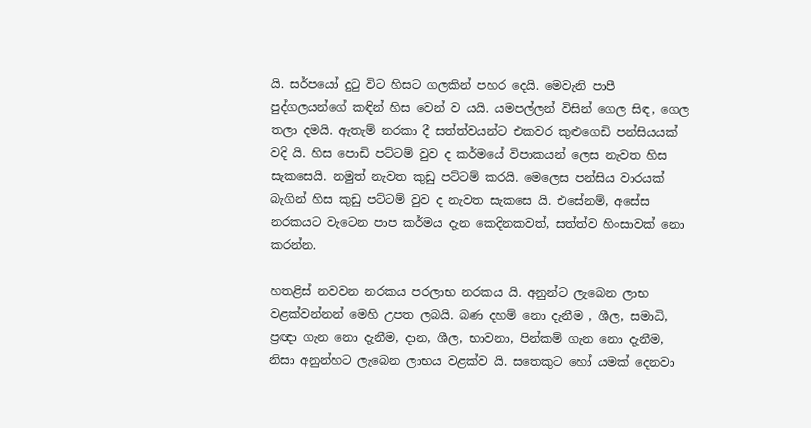යි. සර්පයෝ දුටු විට හිසට ගලකින් පහර දෙයි. මෙවැනි පාපී පුද්ගලයන්ගේ කඳින් හිස වෙන් ව යයි. යමපල්ලන් විසින් ගෙල සිඳ, ගෙල තලා දමයි. ඇතැම් නරකා දී සත්ත්වයන්ට එකවර කුළුගෙඩි පන්සියයක් වදි යි. හිස පොඩි පට්ටම් වුව ද කර්මයේ විපාකයන් ලෙස නැවත හිස සැකසෙයි. නමුත් නැවත කුඩු පට්ටම් කරයි. මෙලෙස පන්සිය වාරයක් බැගින් හිස කුඩු පට්ටම් වුව ද නැවත සැකසෙ යි. එසේනම්, අසේස නරකයට වැටෙන පාප කර්මය දැන කෙදිනකවත්, සත්ත්ව හිංසාවක් නො කරන්න.

හතළිස් නවවන නරකය පරලාභ නරකය යි. අනුන්ට ලැබෙන ලාභ වළක්වන්නන් මෙහි උපත ලබයි. බණ දහම් නො දැනීම , ශීල, සමාධි, ප්‍රඥා ගැන නො දැනීම, දාන, ශීල, භාවනා, පින්කම් ගැන නො දැනීම, නිසා අනුන්හට ලැබෙන ලාභය වළක්ව යි. සතෙකුට හෝ යමක් දෙනවා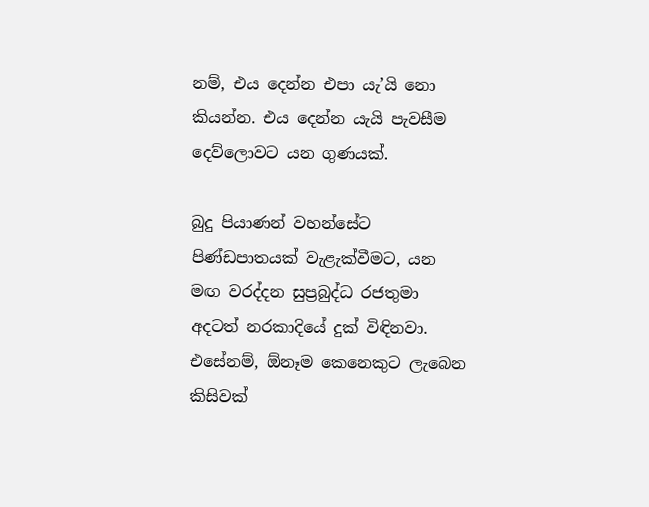නම්, එය දෙන්න එපා යැ’යි නො කියන්න. එය දෙන්න යැයි පැවසීම දෙව්ලොවට යන ගුණයක්.

බුදු පියාණන් වහන්සේට පිණ්ඩපාතයක් වැළැක්වීමට, යන මඟ වරද්දන සුප්‍රබුද්ධ රජතුමා අදටත් නරකාදියේ දුක් විඳිනවා. එසේනම්, ඕනෑම කෙනෙකුට ලැබෙන කිසිවක්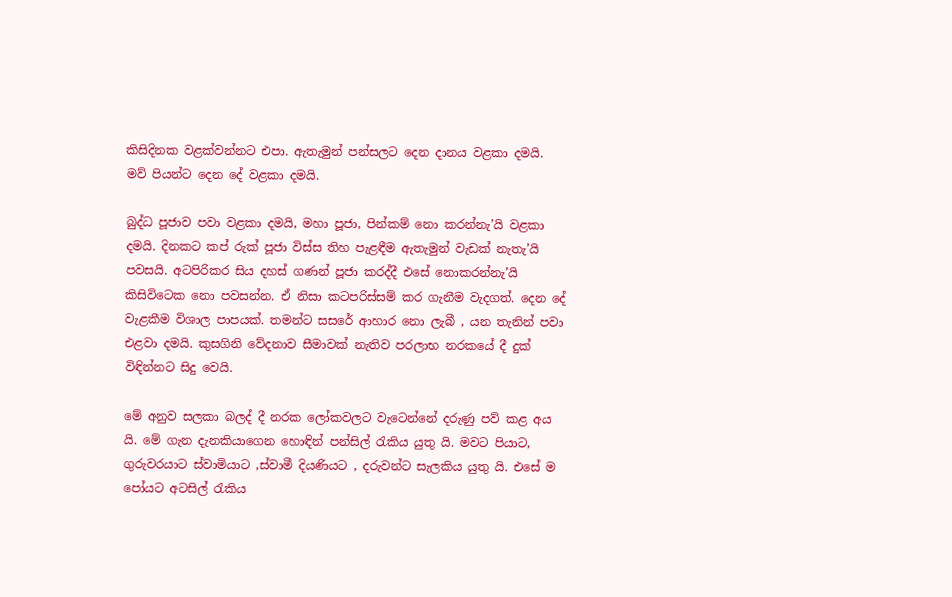කිසිදිනක වළක්වන්නට එපා. ඇතැමුන් පන්සලට දෙන දානය වළකා දමයි. මව් පියන්ට දෙන දේ වළකා දමයි.

බුද්ධ පූජාව පවා වළකා දමයි, මහා පූජා, පින්කම් නො කරන්නැ’යි වළකා දමයි. දිනකට කප් රුක් පූජා විස්ස තිහ පැළඳීම ඇතැමුන් වැඩක් නැතැ’යි පවසයි. අටපිරිකර සිය දහස් ගණන් පූජා කරද්දී එසේ නොකරන්නැ’යි කිසිවිටෙක නො පවසන්න. ඒ නිසා කටපරිස්සම් කර ගැනීම වැදගත්. දෙන දේ වැළකීම විශාල පාපයක්. තමන්ට සසරේ ආහාර නො ලැබී , යන තැනින් පවා එළවා දමයි. කුසගිනි වේදනාව සීමාවක් නැතිව පරලාභ නරකයේ දී දුක් විඳින්නට සිදු වෙයි.

මේ අනුව සලකා බලද් දී නරක ලෝකවලට වැටෙන්නේ දරුණු පව් කළ අය යි. මේ ගැන දැනකියාගෙන හොඳින් පන්සිල් රැකිය යුතු යි. මවට පියාට, ගුරුවරයාට ස්වාමියාට ,ස්වාමී දියණියට , දරුවන්ට සැලකිය යුතු යි. එසේ ම පෝයට අටසිල් රැකිය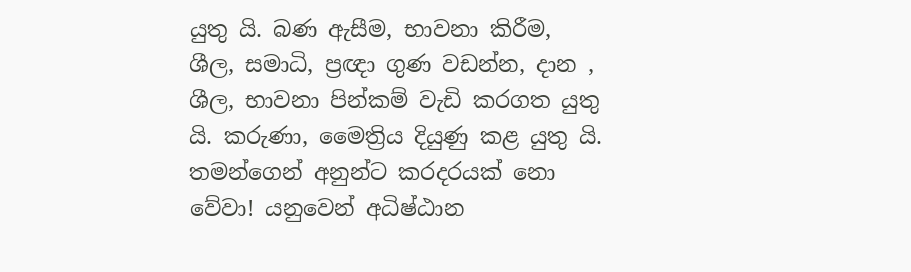යුතු යි. බණ ඇසීම, භාවනා කිරීම, ශීල, සමාධි, ප්‍රඥා ගුණ වඩන්න, දාන , ශීල, භාවනා පින්කම් වැඩි කරගත යුතු යි. කරුණා, මෛත්‍රිය දියුණු කළ යුතු යි. තමන්ගෙන් අනුන්ට කරදරයක් නො වේවා! යනුවෙන් අධිෂ්ඨාන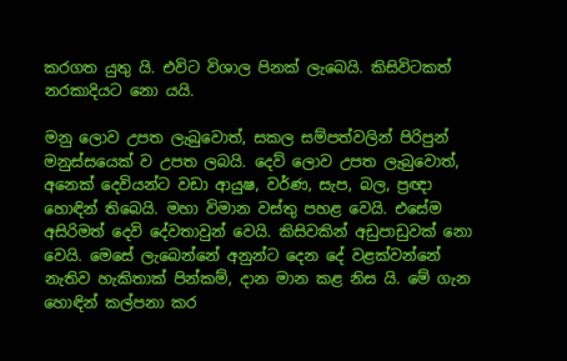කරගත යුතු යි. එවිට විශාල පිනක් ලැබෙයි. කිසිවිටකත් නරකාදියට නො යයි.

මනු ලොව උපත ලැබුවොත්, සකල සම්පත්වලින් පිරිපුන් මනුස්සයෙක් ව උපත ලබයි. දෙව් ලොව උපත ලැබුවොත්, අනෙක් දෙවියන්ට වඩා ආයුෂ, වර්ණ, සැප, බල, ප්‍රඥා හොඳින් තිබෙයි. මහා විමාන වස්තු පහළ වෙයි. එසේම අසිරිමත් දෙවි දේවතාවුන් වෙයි. කිසිවකින් අඩුපාඩුවක් නො වෙයි. මෙසේ ලැබෙන්නේ අනුන්ට දෙන දේ වළක්වන්නේ නැතිව හැකිතාක් පින්කම්, දාන මාන කළ නිස යි. මේ ගැන හොඳින් කල්පනා කර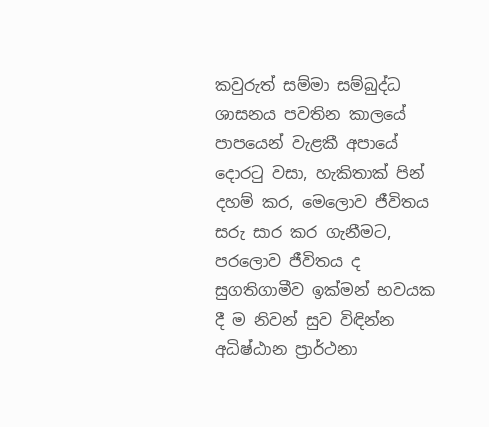කවුරුත් සම්මා සම්බුද්ධ ශාසනය පවතින කාලයේ පාපයෙන් වැළකී අපායේ දොරටු වසා, හැකිතාක් පින් දහම් කර, මෙලොව ජීවිතය සරු සාර කර ගැනීමට, පරලොව ජීවිතය ද සුගතිගාමීව ඉක්මන් භවයක දී ම නිවන් සුව විඳින්න අධිෂ්ඨාන ප්‍රාර්ථනා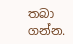තබා ගන්න.